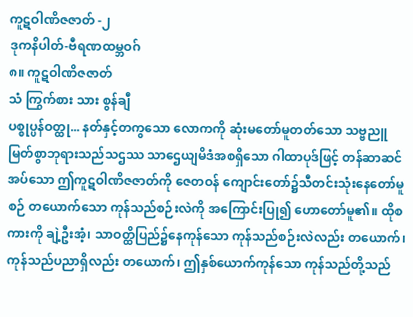ကူဋဝါဏိဇဇာတ် -၂
ဒုကနိပါတ်-ဗီရဏထမ္ဘဝဂ်
၈။ ကူဋဝါဏိဇဇာတ်
သံ ကြွက်စား သား စွန်ချီ
ပစ္စုပ္ပန်ဝတ္ထု... နတ်နှင့်တကွသော လောကကို ဆုံးမတော်မူတတ်သော သဗ္ဗညူမြတ်စွာဘုရားသည်သဌဿ သာဌေယျမိဒံအစရှိသော ဂါထာပုဒ်ဖြင့် တန်ဆာဆင်အပ်သော ဤကူဋဝါဏိဇဇာတ်ကို ဇေတဝန် ကျောင်းတော်၌သီတင်းသုံးနေတော်မူစဉ် တယောက်သော ကုန်သည်စဉ်းလဲကို အကြောင်းပြု၍ ဟောတော်မူ၏။ ထိုစကားကို ချဲ့ဦးအံ့၊ သာဝတ္ထိပြည်၌နေကုန်သော ကုန်သည်စဉ်းလဲလည်း တယောက်၊ ကုန်သည်ပညာရှိလည်း တယောက်၊ ဤနှစ်ယောက်ကုန်သော ကုန်သည်တို့သည်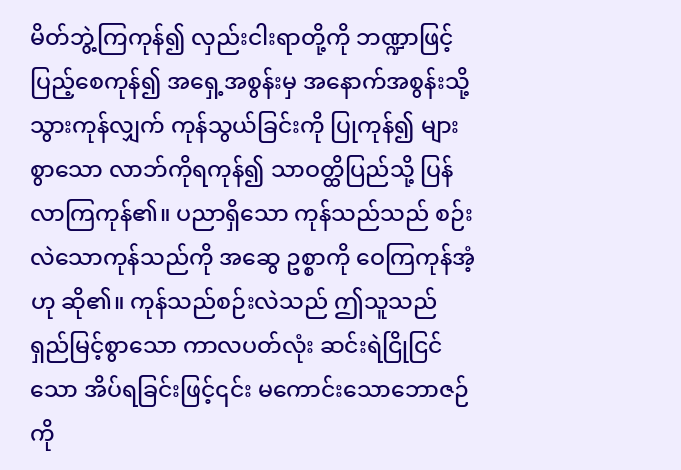မိတ်ဘွဲ့ကြကုန်၍ လှည်းငါးရာတို့ကို ဘဏ္ဍာဖြင့်ပြည့်စေကုန်၍ အရှေ့အစွန်းမှ အနောက်အစွန်းသို့ သွားကုန်လျှက် ကုန်သွယ်ခြင်းကို ပြုကုန်၍ များစွာသော လာဘ်ကိုရကုန်၍ သာဝတ္ထိပြည်သို့ ပြန်လာကြကုန်၏။ ပညာရှိသော ကုန်သည်သည် စဉ်းလဲသောကုန်သည်ကို အဆွေ ဥစ္စာကို ဝေကြကုန်အံ့ဟု ဆို၏။ ကုန်သည်စဉ်းလဲသည် ဤသူသည် ရှည်မြင့်စွာသော ကာလပတ်လုံး ဆင်းရဲငြိုငြင်သော အိပ်ရခြင်းဖြင့်၎င်း မကောင်းသောဘောဇဉ်ကို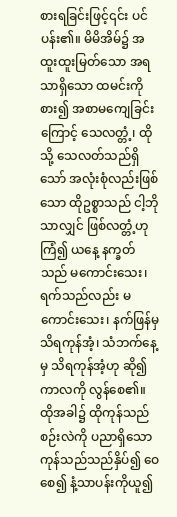စားရခြင်းဖြင့်၎င်း ပင်ပန်း၏။ မိမိအိမ်၌ အထူးထူးမြတ်သော အရသာရှိသော ထမင်းကိုစား၍ အစာမကျေခြင်းကြောင့် သေလတ္တံ့၊ ထိုသို့ သေလတ်သည်ရှိသော် အလုံးစုံလည်းဖြစ်သော ထိုဥစ္စာသည် ငါ့ဘိုသာလျှင် ဖြစ်လတ္တံ့ဟုကြံ၍ ယနေ့ နက္ခတ်သည် မကောင်းသေး၊ ရက်သည်လည်း မကောင်းသေး၊ နက်ဖြန်မှ သိရကုန်အံ့၊ သံဘက်နေ့မှ သိရကုန်အံ့ဟု ဆို၍ ကာလကို လွန်စေ၏။ ထိုအခါ၌ ထိုကုန်သည်စဉ်းလဲကို ပညာရှိသောကုန်သည်သည်နှိပ်၍ ဝေစေ၍ နံ့သာပန်းကိုယူ၍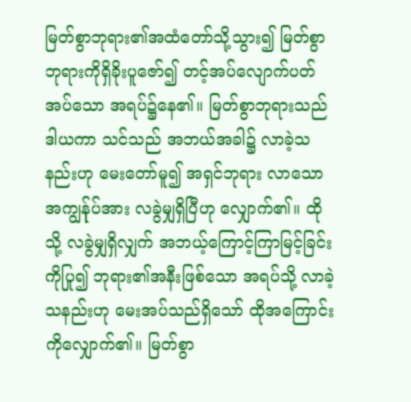မြတ်စွာဘုရား၏အထံတော်သို့သွား၍ မြတ်စွာဘုရားကိုရှိခိုးပူဇော်၍ တင့်အပ်လျောက်ပတ်အပ်သော အရပ်၌နေ၏။ မြတ်စွာဘုရားသည် ဒါယကာ သင်သည် အဘယ်အခါ၌ လာခဲ့သနည်းဟု မေးတော်မူ၍ အရှင်ဘုရား လာသောအကျွန်ုပ်အား လခွဲမျှရှိပြီဟု လျှောက်၏။ ထိုသို့ လခွဲမျှရှိလျှက် အဘယ့်ကြောင့်ကြာမြင့်ခြင်းကိုပြု၍ ဘုရား၏အနီးဖြစ်သော အရပ်သို့ လာခဲ့သနည်းဟု မေးအပ်သည်ရှိသော် ထိုအကြောင်းကိုလျှောက်၏။ မြတ်စွာ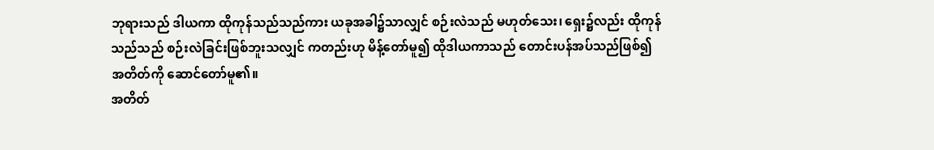ဘုရားသည် ဒါယကာ ထိုကုန်သည်သည်ကား ယခုအခါ၌သာလျှင် စဉ်းလဲသည် မဟုတ်သေး၊ ရှေး၌လည်း ထိုကုန်သည်သည် စဉ်းလဲခြင်းဖြစ်ဘူးသလျှင် ကတည်းဟု မိန့်တော်မူ၍ ထိုဒါယကာသည် တောင်းပန်အပ်သည်ဖြစ်၍ အတိတ်ကို ဆောင်တော်မူ၏။
အတိတ်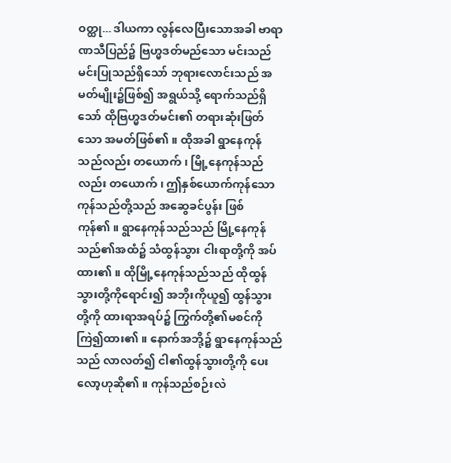ဝတ္ထု... ဒါယကာ လွန်လေပြီးသောအခါ ဗာရာဏသီပြည်၌ ဗြဟ္မဒတ်မည်သော မင်းသည် မင်းပြုသည်ရှိသော် ဘုရားလောင်းသည် အမတ်မျိုး၌ဖြစ်၍ အရွယ်သို့ ရောက်သည်ရှိသော် ထိုဗြဟ္မဒတ်မင်း၏ တရားဆုံးဖြတ်သော အမတ်ဖြစ်၏။ ထိုအခါ ရွာနေကုန်သည်လည်း တယောက်၊ မြို့နေကုန်သည်လည်း တယောက်၊ ဤနှစ်ယောက်ကုန်သော ကုန်သည်တို့သည် အဆွေခင်ပွန်း ဖြစ်ကုန်၏။ ရွာနေကုန်သည်သည် မြို့နေကုန်သည်၏အထံ၌ သံထွန်သွား ငါးရာတို့ကို အပ်ထား၏။ ထိုမြို့နေကုန်သည်သည် ထိုထွန်သွားတို့ကိုရောင်း၍ အဘိုးကိုယူ၍ ထွန်သွားတို့ကို ထားရာအရပ်၌ ကြွက်တို့၏မစင်ကို ကြဲ၍ထား၏။ နောက်အဘို့၌ ရွာနေကုန်သည်သည် လာလတ်၍ ငါ၏ထွန်သွားတို့ကို ပေးလော့ဟုဆို၏။ ကုန်သည်စဉ်းလဲ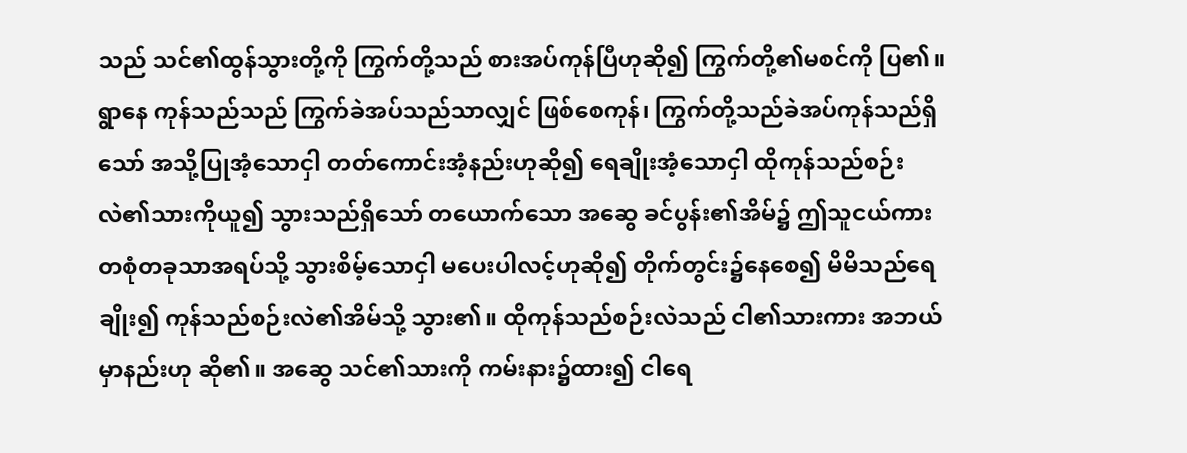သည် သင်၏ထွန်သွားတို့ကို ကြွက်တို့သည် စားအပ်ကုန်ပြီဟုဆို၍ ကြွက်တို့၏မစင်ကို ပြ၏။
ရွာနေ ကုန်သည်သည် ကြွက်ခဲအပ်သည်သာလျှင် ဖြစ်စေကုန်၊ ကြွက်တို့သည်ခဲအပ်ကုန်သည်ရှိသော် အသို့ပြုအံ့သောငှါ တတ်ကောင်းအံ့နည်းဟုဆို၍ ရေချိုးအံ့သောငှါ ထိုကုန်သည်စဉ်းလဲ၏သားကိုယူ၍ သွားသည်ရှိသော် တယောက်သော အဆွေ ခင်ပွန်း၏အိမ်၌ ဤသူငယ်ကား တစုံတခုသာအရပ်သို့ သွားစိမ့်သောငှါ မပေးပါလင့်ဟုဆို၍ တိုက်တွင်း၌နေစေ၍ မိမိသည်ရေချိုး၍ ကုန်သည်စဉ်းလဲ၏အိမ်သို့ သွား၏။ ထိုကုန်သည်စဉ်းလဲသည် ငါ၏သားကား အဘယ်မှာနည်းဟု ဆို၏။ အဆွေ သင်၏သားကို ကမ်းနား၌ထား၍ ငါရေ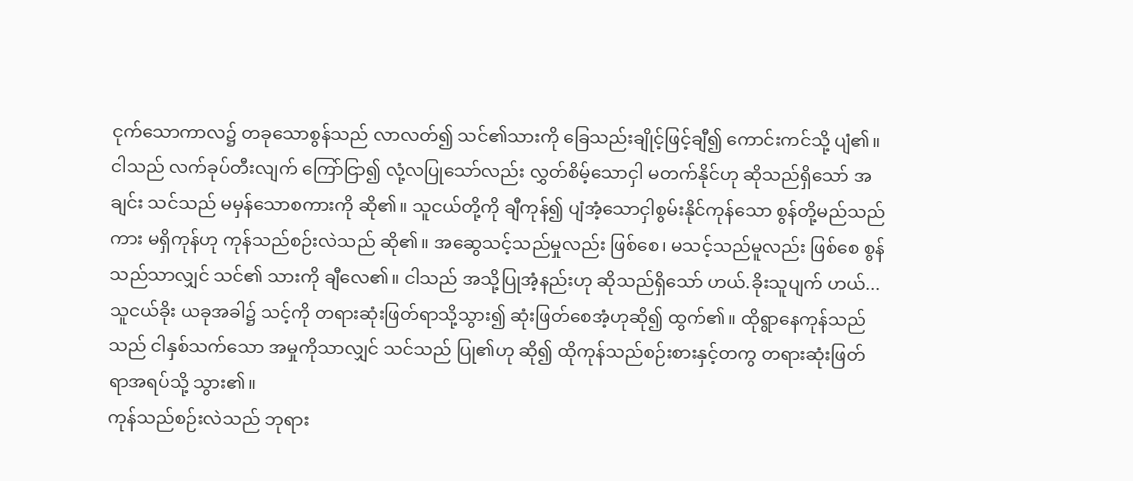ငုက်သောကာလ၌ တခုသောစွန်သည် လာလတ်၍ သင်၏သားကို ခြေသည်းချိုင့်ဖြင့်ချီ၍ ကောင်းကင်သို့ ပျံ၏။ ငါသည် လက်ခုပ်တီးလျက် ကြော်ငြာ၍ လုံ့လပြုသော်လည်း လွှတ်စိမ့်သောငှါ မတက်နိုင်ဟု ဆိုသည်ရှိသော် အချင်း သင်သည် မမှန်သောစကားကို ဆို၏။ သူငယ်တို့ကို ချီကုန်၍ ပျံအံ့သောငှါစွမ်းနိုင်ကုန်သော စွန်တို့မည်သည်ကား မရှိကုန်ဟု ကုန်သည်စဉ်းလဲသည် ဆို၏။ အဆွေသင့်သည်မှုလည်း ဖြစ်စေ၊ မသင့်သည်မူလည်း ဖြစ်စေ စွန်သည်သာလျှင် သင်၏ သားကို ချီလေ၏။ ငါသည် အသို့ပြုအံ့နည်းဟု ဆိုသည်ရှိသော် ဟယ်.ခိုးသူပျက် ဟယ်... သူငယ်ခိုး ယခုအခါ၌ သင့်ကို တရားဆုံးဖြတ်ရာသို့သွား၍ ဆုံးဖြတ်စေအံ့ဟုဆို၍ ထွက်၏။ ထိုရွာနေကုန်သည်သည် ငါနှစ်သက်သော အမှုကိုသာလျှင် သင်သည် ပြု၏ဟု ဆို၍ ထိုကုန်သည်စဉ်းစားနှင့်တကွ တရားဆုံးဖြတ်ရာအရပ်သို့ သွား၏။
ကုန်သည်စဉ်းလဲသည် ဘုရား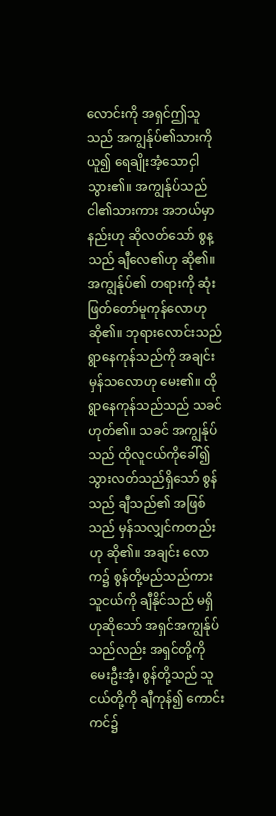လောင်းကို အရှင်ဤသူသည် အကျွန်ုပ်၏သားကို ယူ၍ ရေချိုးအံ့သောငှါ သွား၏။ အကျွန်ုပ်သည် ငါ၏သားကား အဘယ်မှာနည်းဟု ဆိုလတ်သော် စွန့သည် ချီလေ၏ဟု ဆို၏။ အကျွန်ုပ်၏ တရားကို ဆုံးဖြတ်တော်မူကုန်လောဟု ဆို၏။ ဘုရားလောင်းသည် ရွာနေကုန်သည်ကို အချင်း မှန်သလောဟု မေး၏။ ထိုရွာနေကုန်သည်သည် သခင် ဟုတ်၏။ သခင် အကျွန်ုပ်သည် ထိုလူငယ်ကိုခေါ်၍ သွားလတ်သည်ရှိသော် စွန်သည် ချီသည်၏ အဖြစ်သည် မှန်သလျှင်ကတည်းဟု ဆို၏။ အချင်း လောက၌ စွန်တို့မည်သည်ကား သူငယ်ကို ချီနိုင်သည် မရှိဟုဆိုသော် အရှင်အကျွန်ုပ်သည်လည်း အရှင်တို့ကို မေးဦးအံ့၊ စွန်တို့သည် သူငယ်တို့ကို ချီကုန်၍ ကောင်းကင်၌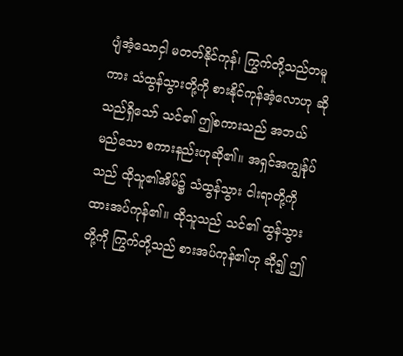ပျံအံ့သောငှါ မတတ်နိုင်ကုန်၊ ကြွက်တို့သည်တမူကား သံထွန်သွားတို့ကို စားနိုင်ကုန်အံ့လောဟု ဆိုသည်ရှိသော် သင်၏ ဤစကားသည် အဘယ်မည်သော စကားနည်းဟုဆို၏။ အရှင်အကျွန်ုပ်သည် ထိုသူ၏အိမ်၌ သံထွန်သွား ငါးရာတို့ကို ထားအပ်ကုန်၏။ ထိုသူသည် သင်၏ ထွန်သွားတို့ကို ကြွက်တို့သည် စားအပ်ကုန်၏ဟု ဆို၍ ဤ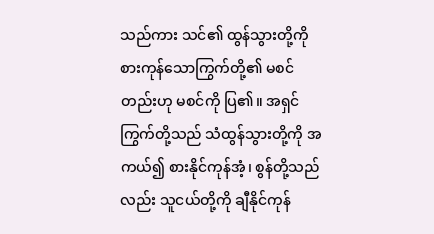သည်ကား သင်၏ ထွန်သွားတို့ကို စားကုန်သောကြွက်တို့၏ မစင်တည်းဟု မစင်ကို ပြ၏။ အရှင်ကြွက်တို့သည် သံထွန်သွားတို့ကို အကယ်၍ စားနိုင်ကုန်အံ့၊ စွန်တို့သည်လည်း သူငယ်တို့ကို ချီနိုင်ကုန်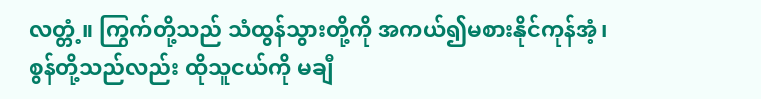လတ္တံ့။ ကြွက်တို့သည် သံထွန်သွားတို့ကို အကယ်၍မစားနိုင်ကုန်အံ့၊ စွန်တို့သည်လည်း ထိုသူငယ်ကို မချီ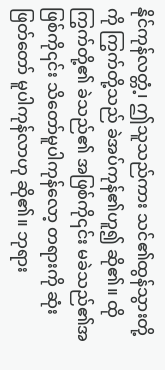နိုင်ကုန်လတ္တံ့၊ ဤသူသည်ကား သင်၏ထွန်သွားတို့ကို ကြွက်တို့သည် ခဲအပ်ကုန်၏ဟူ၍ ဆို၏။ ထိုကြွက်တို့၏ ခဲသည်၏ အဖြစ်ကို၎င်း မခဲသည်၏အဖြစ်ကို၎င်း သိတော်မူပါကုန်လော့ တရားကို ဆုံးဖြတ်တော် မူပါကုန်လာဟု ဆို၏။ ဘုရား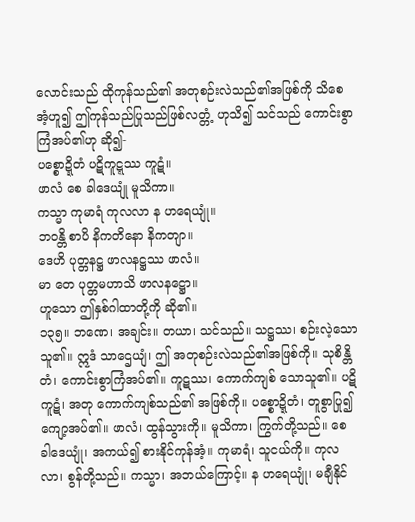လောင်းသည် ထိုကုန်သည်၏ အတုစဉ်းလဲသည်၏အဖြစ်ကို သိစေအံ့ဟူ၍ ဤကုန်သည်ပြုသည်ဖြစ်လတ္တံ့ ဟုသိ၍ သင်သည် ကောင်းစွာကြံအပ်၏ဟု ဆို၍-
ပစ္စောဍ္ဍိတံ ပဋိကူဋ္ဋဿ ကူဋံ။
ဖာလံ စေ ခါဒေယျုံ မူသိကာ။
ကသ္မာ ကုမာရံ ကုလလာ န ဟရေယျုံ။
ဘဝန္တိ စာပိ နိကတိနော နိကတျာ။
ဒေဟိ ပုတ္တနဋ္ဌ ဖာလနဋ္ဌဿ ဖာလံ။
မာ တေ ပုတ္တမဟာသိ ဖာလနဋ္ဌော။
ဟူသော ဤနှစ်ဂါထာတို့ကို ဆို၏။
၁၃၅။ ဘဏေ၊ အချင်း။ တယာ၊ သင်သည်။ သဋ္ဌဿ၊ စဉ်းလဲ့သောသူ၏။ ဣဒံ သာဌေယျံ၊ ဤ အတုစဉ်းလဲသည်၏အဖြစ်ကို။ သုစိန္တိတံ၊ ကောင်းစွာကြံအပ်၏။ ကူဋဿ၊ ကောက်ကျစ် သောသူ၏။ ပဋိကူဋံ၊ အတု ကောက်ကျစ်သည်၏ အဖြစ်ကို။ ပစ္စောဍ္ဍိတံ၊ တူစွာပြု၍ ကျော့အပ်၏။ ဖာလံ၊ ထွန်သွားကို။ မူသိကာ၊ ကြွက်တို့သည်။ စေ ခါဒေယျုံ၊ အကယ်၍ စားနိုင်ကုန်အံ့။ ကုမာရံ၊ သူငယ်ကို။ ကုလလာ၊ စွန်တို့သည်။ ကသ္မာ၊ အဘယ်ကြောင့်။ န ဟရေယျုံ၊ မချီနိုင်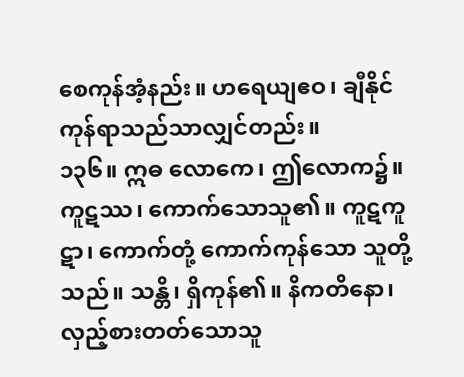စေကုန်အံ့နည်း။ ဟရေယျဧဝ၊ ချီနိုင်ကုန်ရာသည်သာလျှင်တည်း။
၁၃၆။ ဣဓ လောကေ၊ ဤလောက၌။ ကူဋဿ၊ ကောက်သောသူ၏။ ကူဋကူဋာ၊ ကောက်တုံ့ ကောက်ကုန်သော သူတို့သည်။ သန္တိ၊ ရှိကုန်၏။ နိကတိနော၊ လှည့်စားတတ်သောသူ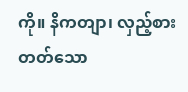ကို။ နိကတျာ၊ လှည့်စားတတ်သော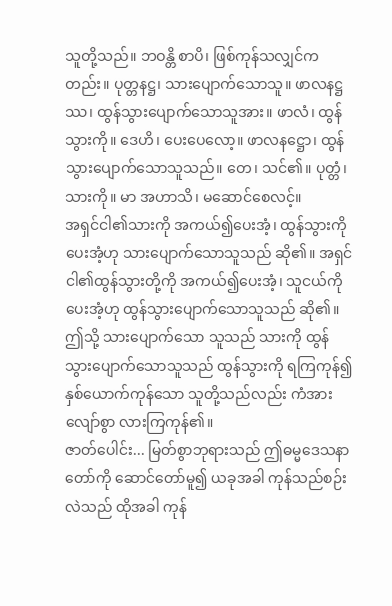သူတို့သည်။ ဘဝန္တိ စာပိ၊ ဖြစ်ကုန်သလျှင်ကတည်း။ ပုတ္တနဋ္ဌ၊ သားပျောက်သောသူ။ ဖာလနဋ္ဌဿ၊ ထွန်သွားပျောက်သောသူအား။ ဖာလံ၊ ထွန်သွားကို။ ဒေဟိ၊ ပေးပေလော့။ ဖာလနဋ္ဌော၊ ထွန်သွားပျောက်သောသူသည်။ တေ၊ သင်၏။ ပုတ္တံ၊ သားကို။ မာ အဟာသိ၊ မဆောင်စေလင့်။
အရှင်ငါ၏သားကို အကယ်၍ပေးအံ့၊ ထွန်သွားကို ပေးအံ့ဟု သားပျောက်သောသူသည် ဆို၏။ အရှင်ငါ၏ထွန်သွားတို့ကို အကယ်၍ပေးအံ့၊ သူငယ်ကို ပေးအံ့ဟု ထွန်သွားပျောက်သောသူသည် ဆို၏။ ဤသို့ သားပျောက်သော သူသည် သားကို ထွန်သွားပျောက်သောသူသည် ထွန်သွားကို ရကြကုန်၍ နှစ်ယောက်ကုန်သော သူတို့သည်လည်း ကံအား လျော်စွာ လားကြကုန်၏။
ဇာတ်ပေါင်း... မြတ်စွာဘုရားသည် ဤဓမ္မဒေသနာတော်ကို ဆောင်တော်မူ၍ ယခုအခါ ကုန်သည်စဉ်းလဲသည် ထိုအခါ ကုန်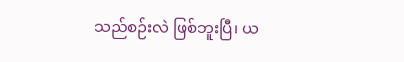သည်စဉ်းလဲ ဖြစ်ဘူးပြီ၊ ယ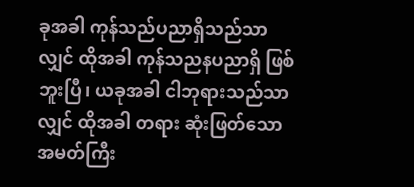ခုအခါ ကုန်သည်ပညာရှိသည်သာလျှင် ထိုအခါ ကုန်သညနပညာရှိ ဖြစ်ဘူးပြီ၊ ယခုအခါ ငါဘုရားသည်သာလျှင် ထိုအခါ တရား ဆုံးဖြတ်သော အမတ်ကြီး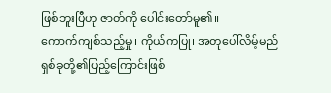ဖြစ်ဘူးပြီဟု ဇာတ်ကို ပေါင်းတော်မူ၏။
ကောက်ကျစ်သည့်မှု၊ ကိုယ်ကပြု၊ အတုပေါ်လိမ့်မည်
ရှစ်ခုတို့၏ပြည့်ကြောင်းဖြစ်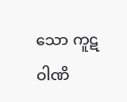သော ကူဋဝါဏိ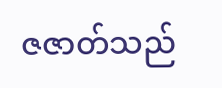ဇဇာတ်သည်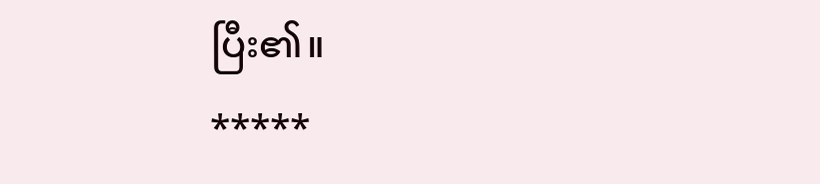ပြီး၏။
*****